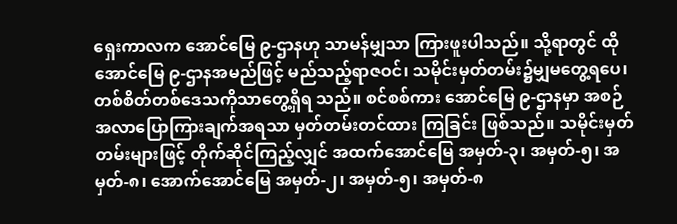ရှေးကာလက အောင်မြေ ၉-ဌာနဟု သာမန်မျှသာ ကြားဖူးပါသည်။ သို့ရာတွင် ထိုအောင်မြေ ၉-ဌာနအမည်ဖြင့် မည်သည့်ရာဇဝင်၊ သမိုင်းမှတ်တမ်း၌မျှမတွေ့ရပေ၊ တစ်စိတ်တစ်ဒေသကိုသာတွေ့ရှိရ သည်။ စင်စစ်ကား အောင်မြေ ၉-ဌာနမှာ အစဉ်အလာပြောကြားချက်အရသာ မှတ်တမ်းတင်ထား ကြခြင်း ဖြစ်သည်။ သမိုင်းမှတ်တမ်းများဖြင့် တိုက်ဆိုင်ကြည့်လျှင် အထက်အောင်မြေ အမှတ်-၃၊ အမှတ်-၅၊ အမှတ်-၈၊ အောက်အောင်မြေ အမှတ်-၂၊ အမှတ်-၅၊ အမှတ်-၈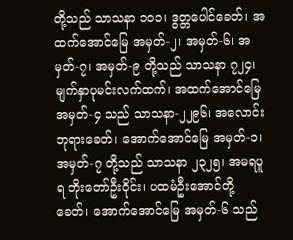တို့သည် သာသနာ ၁ဝ၁၊ ဒွတ္တပေါင်ခေတ်၊ အထက်အောင်မြေ အမှတ်-၂၊ အမှတ်-၆၊ အမှတ်-၇၊ အမှတ်-၉ တို့သည် သာသနာ ၇၂၄၊ မျက်နှာပုမင်းလက်ထက်၊ အထက်အောင်မြေ အမှတ်-၄ သည် သာသနာ-၂၂၉၆၊ အလောင်းဘုရားခေတ်၊ အောက်အောင်မြေ အမှတ်-၁၊ အမှတ်-၇ တို့သည် သာသနာ ၂၃၂၅၊ အမရပူရ ဘိုးတော်ဦးဝိုင်း၊ ပထမံဦးအောင်တို့ခေတ်၊ အောက်အောင်မြေ အမှတ်-၆ သည်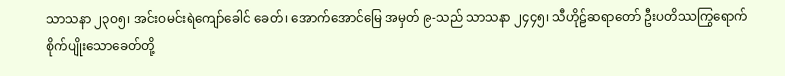သာသနာ ၂၃ဝ၅၊ အင်းဝမင်းရဲကျော်ခေါင် ခေတ်၊ အောက်အောင်မြေ အမှတ် ၉-သည် သာသနာ ၂၄၄၅၊ သီဟိုဠ်ဆရာတော် ဦးပတိဿကြွရောက် စိုက်ပျိုးသောခေတ်တို့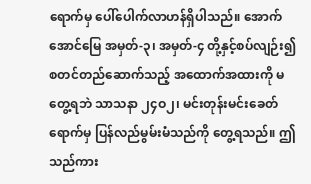ရောက်မှ ပေါ်ပေါက်လာဟန်ရှိပါသည်။ အောက်အောင်မြေ အမှတ်-၃၊ အမှတ်-၄ တို့နှင့်စပ်လျဉ်း၍ စတင်တည်ဆောက်သည့် အထောက်အထားကို မတွေ့ရဘဲ သာသနာ ၂၄ဝ၂၊ မင်းတုန်းမင်းခေတ်ရောက်မှ ပြန်လည်မွမ်းမံသည်ကို တွေ့ရသည်။ ဤသည်ကား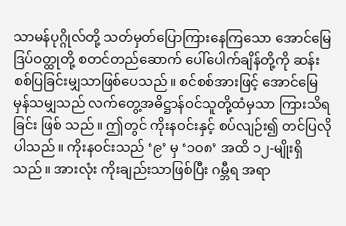သာမန်ပုဂ္ဂိုလ်တို့ သတ်မှတ်ပြောကြားနေကြသော အောင်မြေ ဒြပ်ဝတ္ထုတို့ စတင်တည်ဆောက် ပေါ်ပေါက်ချိန်တို့ကို ဆန်းစစ်ပြခြင်းမျှသာဖြစ်ပေသည်။ စင်စစ်အားဖြင့် အောင်မြေမှန်သမျှသည် လက်တွေ့အဓိဋ္ဌာန်ဝင်သူတို့ထံမှသာ ကြားသိရခြင်း ဖြစ် သည်။ ဤတွင် ကိုးနဝင်းနှင့် စပ်လျဉ်း၍ တင်ပြလိုပါသည်။ ကိုးနဝင်းသည် ‘၉’ မှ ‘၁ဝ၈’ အထိ ၁၂-မျိုးရှိသည်။ အားလုံး ကိုးချည်းသာဖြစ်ပြီး ဂမ္ဘီရ အရာ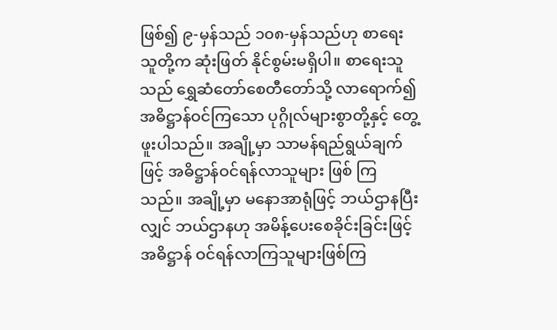ဖြစ်၍ ၉-မှန်သည် ၁၀၈-မှန်သည်ဟု စာရေးသူတို့က ဆုံးဖြတ် နိုင်စွမ်းမရှိပါ။ စာရေးသူသည် ရွှေဆံတော်စေတီတော်သို့ လာရောက်၍ အဓိဋ္ဌာန်ဝင်ကြသော ပုဂ္ဂိုလ်များစွာတို့နှင့် တွေ့ဖူးပါသည်။ အချို့မှာ သာမန်ရည်ရွယ်ချက်ဖြင့် အဓိဋ္ဌာန်ဝင်ရန်လာသူများ ဖြစ် ကြသည်။ အချို့မှာ မနောအာရုံဖြင့် ဘယ်ဌာနပြီးလျှင် ဘယ်ဌာနဟု အမိန့်ပေးစေခိုင်းခြင်းဖြင့် အဓိဋ္ဌာန် ဝင်ရန်လာကြသူများဖြစ်ကြ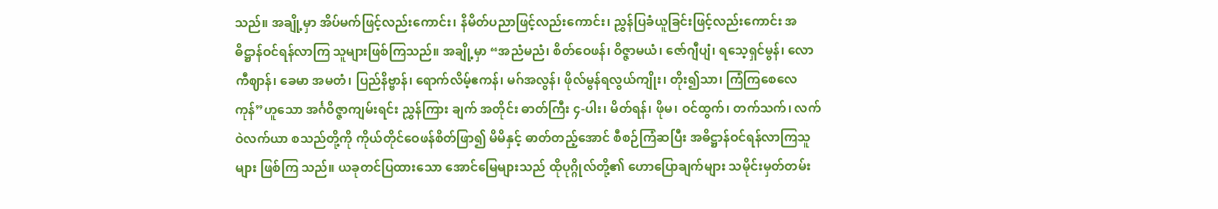သည်။ အချို့မှာ အိပ်မက်ဖြင့်လည်းကောင်း၊ နိမိတ်ပညာဖြင့်လည်းကောင်း၊ ညွှန်ပြခံယူခြင်းဖြင့်လည်းကောင်း အဓိဋ္ဌာန်ဝင်ရန်လာကြ သူများဖြစ်ကြသည်။ အချို့မှာ “အညံမညံ၊ စိတ်ဝေဖန်၊ ဝိဇ္ဇာမယံ၊ ဇော်ဂျီပျံ၊ ရသေ့ရှင်မွန်၊ လောကီဈာန်၊ ခေမာ အမတံ၊ ပြည်နိဗ္ဗာန်၊ ရောက်လိမ့်ဧကန်၊ မဂ်အလွန်၊ ဖိုလ်မွန်ရလွယ်ကျိုး၊ တိုး၍သာ၊ ကြံကြစေလေကုန်”ဟူသော အင်္ဂဝိဇ္ဇာကျမ်းရင်း ညွှန်ကြား ချက် အတိုင်း ဓာတ်ကြီး ၄-ပါး၊ မိတ်ရန်၊ ဖိုမ၊ ဝင်ထွက်၊ တက်သက်၊ လက်ဝဲလက်ယာ စသည်တို့ကို ကိုယ်တိုင်ဝေဖန်စိတ်ဖြာ၍ မိမိနှင့် ဓာတ်တည့်အောင် စီစဉ်ကြံဆပြီး အဓိဋ္ဌာန်ဝင်ရန်လာကြသူများ ဖြစ်ကြ သည်။ ယခုတင်ပြထားသော အောင်မြေများသည် ထိုပုဂ္ဂိုလ်တို့၏ ဟောပြောချက်များ သမိုင်းမှတ်တမ်း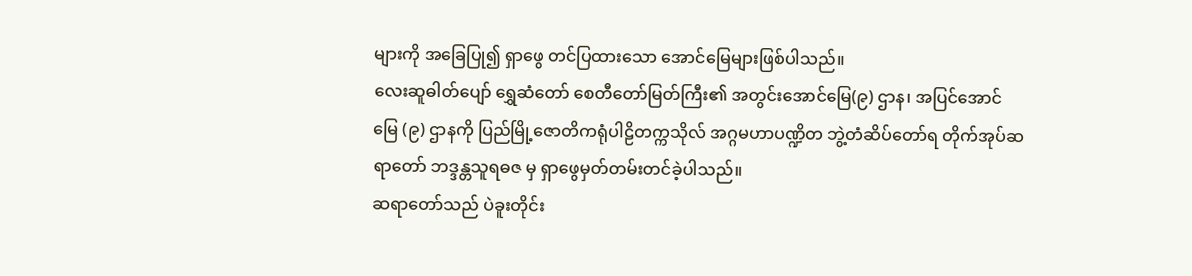များကို အခြေပြု၍ ရှာဖွေ တင်ပြထားသော အောင်မြေများဖြစ်ပါသည်။
လေးဆူဓါတ်ပျော် ရွှေဆံတော် စေတီတော်မြတ်ကြီး၏ အတွင်းအောင်မြေ(၉) ဌာန၊ အပြင်အောင်မြေ (၉) ဌာနကို ပြည်မြို့ဇောတိကရုံပါဠိတက္ကသိုလ် အဂ္ဂမဟာပဏ္ဍိတ ဘွဲ့တံဆိပ်တော်ရ တိုက်အုပ်ဆရာတော် ဘဒ္ဒန္တသူရဓဇ မှ ရှာဖွေမှတ်တမ်းတင်ခဲ့ပါသည်။
ဆရာတော်သည် ပဲခူးတိုင်း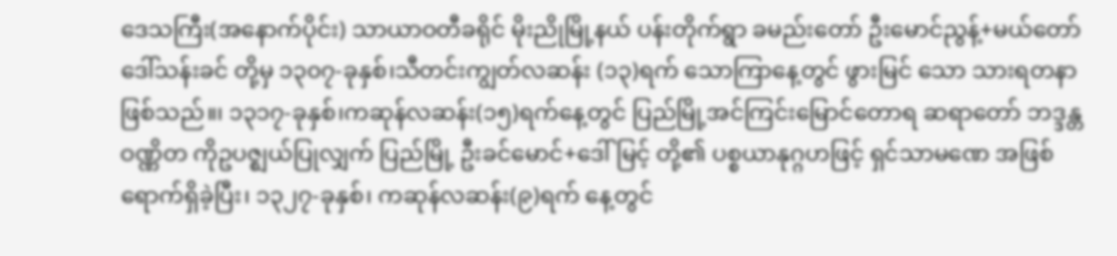ဒေသကြီး(အနောက်ပိုင်း) သာယာဝတီခရိုင် မိုးညိုမြို့နယ် ပန်းတိုက်ရွာ ခမည်းတော် ဦးမောင်ညွန့်+မယ်တော်ဒေါ်သန်းခင် တို့မှ ၁၃၀၇-ခုနှစ်၊သီတင်းကျွတ်လဆန်း (၁၃)ရက် သောကြာနေ့တွင် ဖွားမြင် သော သားရတနာဖြစ်သည်။၊ ၁၃၁၇-ခုနှစ်၊ကဆုန်လဆန်း(၁၅)ရက်နေ့တွင် ပြည်မြို့အင်ကြင်းမြောင်တောရ ဆရာတော် ဘဒ္ဒန္တဝဏ္ဏိတ ကိုဥပဇ္ဈယ်ပြုလျှက် ပြည်မြို့ ဦးခင်မောင်+ဒေါ်မြင့် တို့၏ ပစ္စယာနုဂ္ဂဟဖြင့် ရှင်သာမဏေ အဖြစ်ရောက်ရှိခဲ့ပြီး၊ ၁၃၂၇-ခုနှစ်၊ ကဆုန်လဆန်း(၉)ရက် နေ့တွင်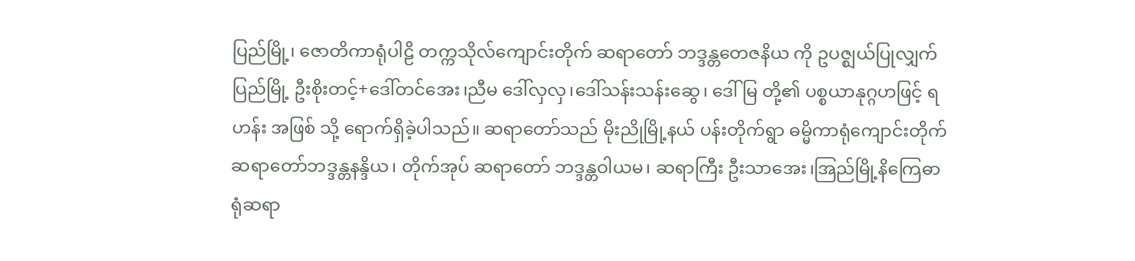ပြည်မြို့၊ ဇောတိကာရုံပါဠိ တက္ကသိုလ်ကျောင်းတိုက် ဆရာတော် ဘဒ္ဒန္တတေဇနိယ ကို ဥပဇ္ဈယ်ပြုလျှက် ပြည်မြို့ ဦးစိုးတင့်+ဒေါ်တင်အေး၊ညီမ ဒေါ်လှလှ၊ဒေါ်သန်းသန်းဆွေ၊ ဒေါ်မြ တို့၏ ပစ္စယာနုဂ္ဂဟဖြင့် ရဟန်း အဖြစ် သို့ ရောက်ရှိခဲ့ပါသည်။ ဆရာတော်သည် မိုးညိုမြို့နယ် ပန်းတိုက်ရွာ ဓမ္မိကာရုံကျောင်းတိုက် ဆရာတော်ဘဒ္ဒန္တနန္ဒိယ၊ တိုက်အုပ် ဆရာတော် ဘဒ္ဒန္တဝါယမ၊ ဆရာကြီး ဦးသာအေး၊အြည်မြို့နိကြေဓာရုံဆရာ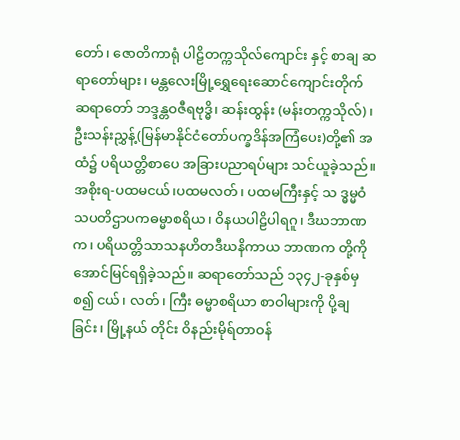တော်၊ ဇောတိကာရုံ ပါဠိတက္ကသိုလ်ကျောင်း နှင့် စာချ ဆရာတော်များ၊ မန္တလေးမြို့ရွှေရေးဆောင်ကျောင်းတိုက် ဆရာတော် ဘဒ္ဒန္တဝဇီရဗုဒ္ဓိ၊ ဆန်းထွန်း (မန်းတက္ကသိုလ်)၊ ဦးသန်းညွှန့်(မြန်မာနိုင်ငံတော်ပက္ခဒိန်အကြံပေး)တို့၏ အထံ၌ ပရိယတ္တိစာပေ အခြားပညာရပ်များ သင်ယူခဲ့သည်။ အစိုးရ-ပထမငယ်၊ပထမလတ်၊ ပထမကြီးနှင့် သ ဒ္ဓမ္မဝံသပတိဌာပကဓမ္မာစရိယ၊ ဝိနယပါဠိပါရဂူ၊ ဒီဃဘာဏက၊ ပရိယတ္တိသာသနဟိတဒီဃနိကာယ ဘာဏက တို့ကို အောင်မြင်ရရှိခဲ့သည်။ ဆရာတော်သည် ၁၃၄၂-ခုနှစ်မှစ၍ ငယ်၊ လတ်၊ ကြီး ဓမ္မာစရိယာ စာဝါများကို ပို့ချခြင်း၊ မြို့နယ် တိုင်း ဝိနည်းမိုရ်တာဝန်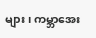များ၊ ကမ္ဘာအေး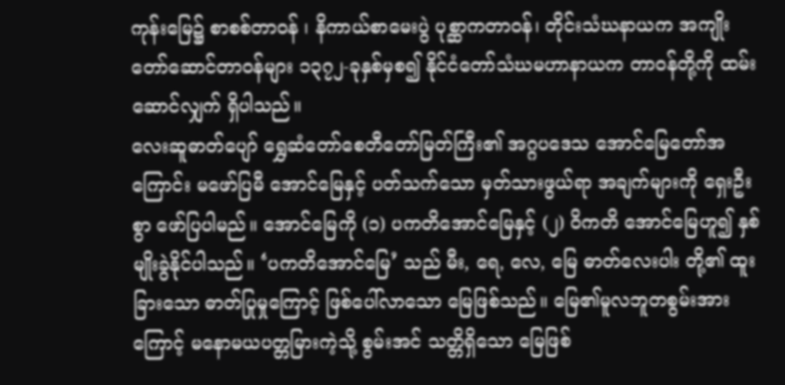ကုန်းမြေ၌ စာစစ်တာဝန် ၊ နိကာယ်စာမေးပွဲ ပုစ္ဆာကတာဝန်၊ တိုင်းသံဃနာယက အကျိုးတော်ဆောင်တာဝန်များ ၁၃၇၂-ခုနှစ်မှစ၍ နိုင်ငံတော်သံဃမဟာနာယက တာဝန်တို့ကို ထမ်းဆောင်လျှက် ရှိပါသည်။
လေးဆူဓာတ်ပျော် ရွှေဆံတော်စေတီတော်မြတ်ကြီး၏ အဂ္ဂပဒေသ အောင်မြေတော်အကြောင်း မဖော်ပြမီ အောင်မြေနှင့် ပတ်သက်သော မှတ်သားဖွယ်ရာ အချက်များကို ရှေးဦးစွာ ဖော်ပြပါမည်။ အောင်မြေကို (၁) ပကတိအောင်မြေနှင့် (၂) ဝိကတိ အောင်မြေဟူ၍ နှစ်မျိုးခွဲနိုင်ပါသည်။ ‘ပကတိအောင်မြေ’ သည် မီး, ရေ, လေ, မြေ ဓာတ်လေးပါး တို့၏ ထူးခြားသော ဓာတ်ပြုမှုကြောင့် ဖြစ်ပေါ်လာသော မြေဖြစ်သည်။ မြေ၏မူလဘူတစွမ်းအားကြောင့် မနောမယပတ္တမြားကဲ့သို့ စွမ်းအင် သတ္တိရှိသော မြေဖြစ်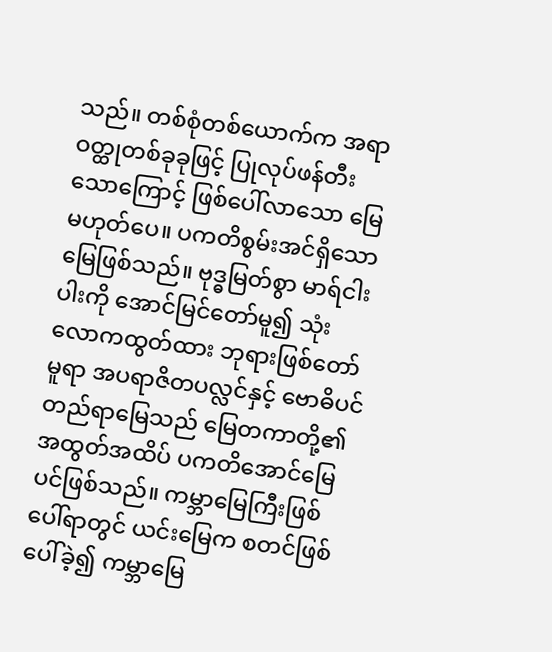သည်။ တစ်စုံတစ်ယောက်က အရာဝတ္ထုတစ်ခုခုဖြင့် ပြုလုပ်ဖန်တီးသောကြောင့် ဖြစ်ပေါ်လာသော မြေ မဟုတ်ပေ။ ပကတိစွမ်းအင်ရှိသော မြေဖြစ်သည်။ ဗုဒ္ဓမြတ်စွာ မာရ်ငါးပါးကို အောင်မြင်တော်မူ၍ သုံးလောကထွတ်ထား ဘုရားဖြစ်တော်မူရာ အပရာဇိတပလ္လင်နှင့် ဗောဓိပင်တည်ရာမြေသည် မြေတကာတို့၏ အထွတ်အထိပ် ပကတိအောင်မြေ ပင်ဖြစ်သည်။ ကမ္ဘာမြေကြီးဖြစ်ပေါ်ရာတွင် ယင်းမြေက စတင်ဖြစ်ပေါ်ခဲ့၍ ကမ္ဘာမြေ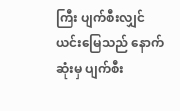ကြီး ပျက်စီးလျှင် ယင်းမြေသည် နောက်ဆုံးမှ ပျက်စီး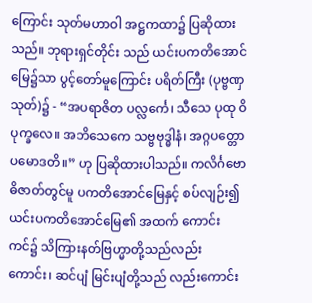ကြောင်း သုတ်မဟာဝါ အဋ္ဌကထာ၌ ပြဆိုထားသည်။ ဘုရားရှင်တိုင်း သည် ယင်းပကတိအောင်မြေ၌သာ ပွင့်တော်မူကြောင်း ပရိတ်ကြီး (ပုဗ္ဗဏှသုတ်)၌ - “အပရာဇိတ ပလ္လင်္ကေ၊ သီသေ ပုထု ဝိပုက္ခလေ။ အဘိသေကေ သဗ္ဗဗုဒ္ဓါနံ၊ အဂ္ဂပတ္တော ပမောဒတိ။” ဟု ပြဆိုထားပါသည်။ ကလိင်္ဂဗောဓိဇာတ်တွင်မူ ပကတိအောင်မြေနှင့် စပ်လျဉ်း၍ ယင်းပကတိအောင်မြေ၏ အထက် ကောင်းကင်၌ သိကြားနတ်ဗြဟ္မာတို့သည်လည်းကောင်း၊ ဆင်ပျံ မြင်းပျံတို့သည် လည်းကောင်း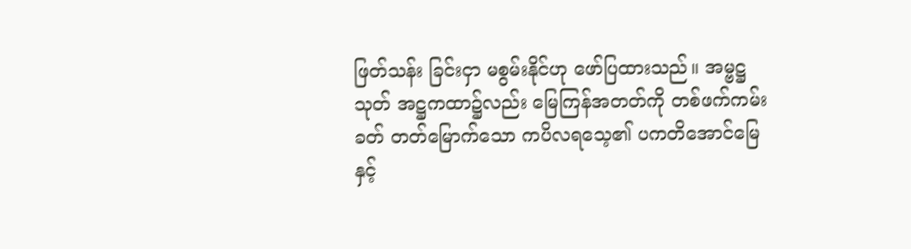ဖြတ်သန်း ခြင်းငှာ မစွမ်းနိုင်ဟု ဖော်ပြထားသည်။ အမ္ဗဋ္ဌသုတ် အဋ္ဌကထာ၌လည်း မြေကြန်အတတ်ကို တစ်ဖက်ကမ်းခတ် တတ်မြောက်သော ကပိလရသေ့၏ ပကတိအောင်မြေနှင့်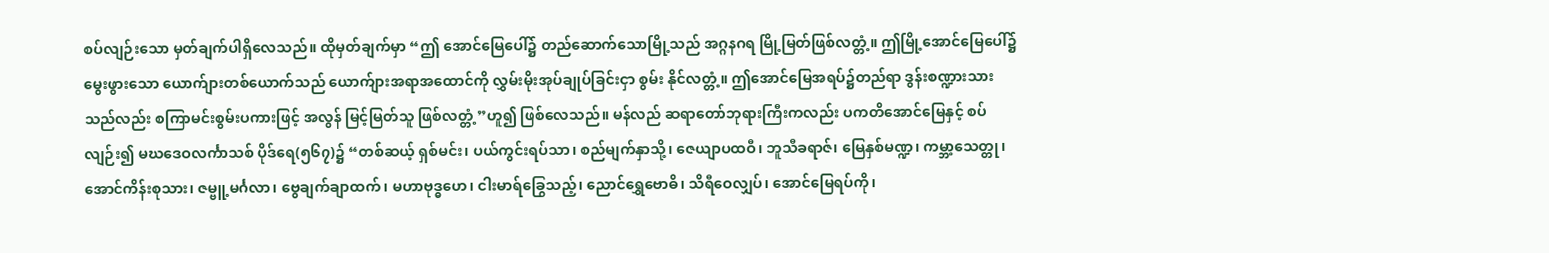စပ်လျဉ်းသော မှတ်ချက်ပါရှိလေသည်။ ထိုမှတ်ချက်မှာ “ဤ အောင်မြေပေါ်၌ တည်ဆောက်သောမြို့သည် အဂ္ဂနဂရ မြို့မြတ်ဖြစ်လတ္တံ့။ ဤမြို့အောင်မြေပေါ်၌ မွေးဖွားသော ယောက်ျားတစ်ယောက်သည် ယောက်ျားအရာအထောင်ကို လွှမ်းမိုးအုပ်ချုပ်ခြင်းငှာ စွမ်း နိုင်လတ္တံ့။ ဤအောင်မြေအရပ်၌တည်ရာ ဒွန်းစဏ္ဍားသားသည်လည်း စကြာမင်းစွမ်းပကားဖြင့် အလွန် မြင့်မြတ်သူ ဖြစ်လတ္တံ့”ဟူ၍ ဖြစ်လေသည်။ မန်လည် ဆရာတော်ဘုရားကြီးကလည်း ပကတိအောင်မြေနှင့် စပ်လျဉ်း၍ မဃဒေဝလင်္ကာသစ် ပိုဒ်ရေ(၅၆၇)၌ “တစ်ဆယ့် ရှစ်မင်း၊ ပယ်ကွင်းရပ်သာ၊ စည်မျက်နှာသို့၊ ဇေယျာပထဝီ၊ ဘူသီခရာဇ်၊ မြေနှစ်မဏ္ဍ၊ ကမ္ဘာ့သေတ္တု၊ အောင်ကိန်းစုသား၊ ဇမ္ဗူ့မင်္ဂလာ၊ ဗွေချက်ချာထက်၊ မဟာဗုဒ္ဓဟေ၊ ငါးမာရ်ခြွေသည့်၊ ညောင်ရွှေဗောဓိ၊ သိရီဝေလျှပ်၊ အောင်မြေရပ်ကို၊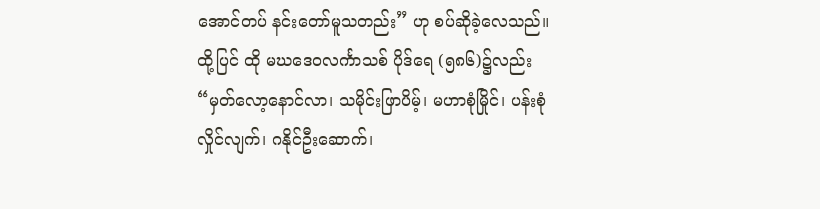အောင်တပ် နင်းတော်မူသတည်း” ဟု စပ်ဆိုခဲ့လေသည်။ ထို့ပြင် ထို မဃဒေဝလင်္ကာသစ် ပိုဒ်ရေ (၅၈၆)၌လည်း “မှတ်လော့နောင်လာ၊ သမိုင်းဖြာပိမ့်၊ မဟာစုံမြိုင်၊ ပန်းစုံလှိုင်လျက်၊ ဂနိုင်ဦးဆောက်၊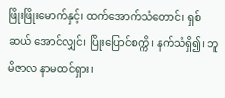ဖြိုးဖြိုးမောက်နှင့်၊ ထက်အောက်သံတောင်၊ ရှစ်ဆယ် အောင်လျှင်၊ ပြိုးပြောင်စက္ကိ၊ နက်သံရှိ၍၊ ဘူမိဇာလ နာမထင်ရှား၊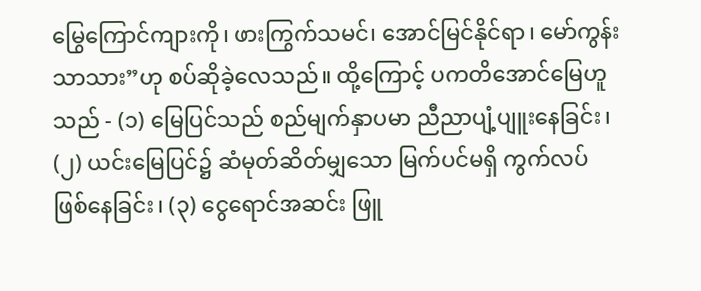မြွေကြောင်ကျားကို၊ ဖားကြွက်သမင်၊ အောင်မြင်နိုင်ရာ၊ မော်ကွန်းသာသား”ဟု စပ်ဆိုခဲ့လေသည်။ ထို့ကြောင့် ပကတိအောင်မြေဟူသည် - (၁) မြေပြင်သည် စည်မျက်နှာပမာ ညီညာပျံ့ပျူးနေခြင်း၊ (၂) ယင်းမြေပြင်၌ ဆံမုတ်ဆိတ်မျှသော မြက်ပင်မရှိ ကွက်လပ်ဖြစ်နေခြင်း၊ (၃) ငွေရောင်အဆင်း ဖြူ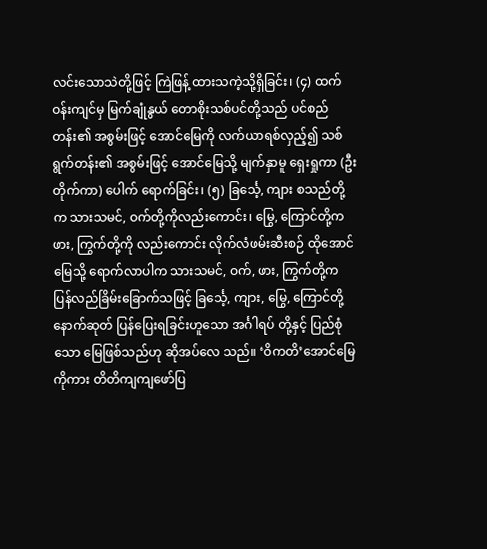လင်းသောသဲတို့ဖြင့် ကြဲဖြန့် ထားသကဲ့သို့ရှိခြင်း၊ (၄) ထက်ဝန်းကျင်မှ မြက်ချုံနွယ် တောစိုးသစ်ပင်တို့သည် ပင်စည်တန်း၏ အစွမ်းဖြင့် အောင်မြေကို လက်ယာရစ်လှည့်၍ သစ်ရွက်တန်း၏ အစွမ်းဖြင့် အောင်မြေသို့ မျက်နှာမူ ရှေးရှုကာ (ဦးတိုက်ကာ) ပေါက် ရောက်ခြင်း၊ (၅) ခြင်္သေ့, ကျား စသည်တို့က သားသမင်, ဝက်တို့ကိုလည်းကောင်း၊ မြွေ, ကြောင်တို့က ဖား, ကြွက်တို့ကို လည်းကောင်း လိုက်လံဖမ်းဆီးစဉ် ထိုအောင်မြေသို့ ရောက်လာပါက သားသမင်, ဝက်, ဖား, ကြွက်တို့က ပြန်လည်ခြိမ်းခြောက်သဖြင့် ခြင်္သေ့, ကျား, မြွေ, ကြောင်တို့ နောက်ဆုတ် ပြန်ပြေးရခြင်းဟူသော အင်္ဂါရပ် တို့နှင့် ပြည်စုံသော မြေဖြစ်သည်ဟု ဆိုအပ်လေ သည်။ ‘ဝိကတိ’အောင်မြေကိုကား တိတိကျကျဖော်ပြ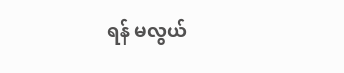ရန် မလွယ်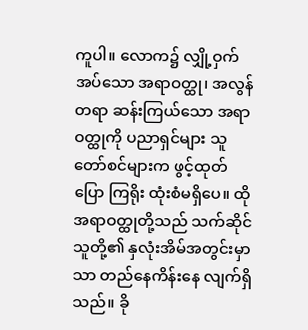ကူပါ။ လောက၌ လျှို့ဝှက်အပ်သော အရာဝတ္ထု၊ အလွန်တရာ ဆန်းကြယ်သော အရာဝတ္ထုကို ပညာရှင်များ သူတော်စင်များက ဖွင့်ထုတ်ပြော ကြရိုး ထုံးစံမရှိပေ။ ထိုအရာဝတ္ထုတို့သည် သက်ဆိုင်သူတို့၏ နှလုံးအိမ်အတွင်းမှာသာ တည်နေကိန်းနေ လျက်ရှိသည်။ ခို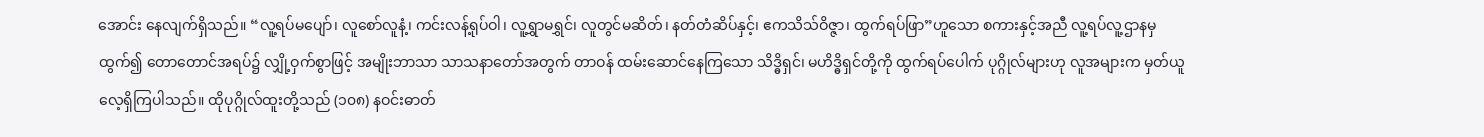အောင်း နေလျက်ရှိသည်။ “လူ့ရပ်မပျော်၊ လူစော်လူနံ့၊ ကင်းလန့်ရုပ်ဝါ၊ လူ့ရွှာမရွှင်၊ လူတွင်မဆိတ်၊ နတ်တံဆိပ်နှင့်၊ ဧကသိသ်ဝိဇ္ဇာ၊ ထွက်ရပ်ဖြာ”ဟူသော စကားနှင့်အညီ လူ့ရပ်လူ့ဌာနမှ ထွက်၍ တောတောင်အရပ်၌ လျှို့ဝှက်စွာဖြင့် အမျိုးဘာသာ သာသနာတော်အတွက် တာဝန် ထမ်းဆောင်နေကြသော သိဒ္ဓိရှင်၊ မဟိဒ္ဓိရှင်တို့ကို ထွက်ရပ်ပေါက် ပုဂ္ဂိုလ်များဟု လူအများက မှတ်ယူလေ့ရှိကြပါသည်။ ထိုပုဂ္ဂိုလ်ထူးတို့သည် (၁၀၈) နဝင်းဓာတ်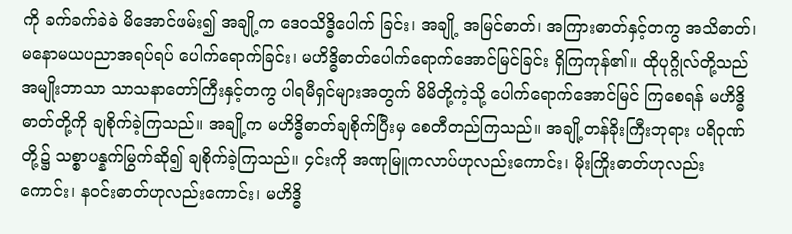ကို ခက်ခက်ခဲခဲ မိအောင်ဖမ်း၍ အချို့က ဒေဝသိဒ္ဓိပေါက် ခြင်း၊ အချို့ အမြင်ဓာတ်၊ အကြားဓာတ်နှင့်တကွ အသိဓာတ်၊ မနောမယပညာအရပ်ရပ် ပေါက်ရောက်ခြင်း၊ မဟိဒ္ဓိဓာတ်ပေါက်ရောက်အောင်မြင်ခြင်း ရှိကြကုန်၏။ ထိုပုဂ္ဂိုလ်တို့သည် အမျိုးဘာသာ သာသနာတော်ကြီးနှင့်တကွ ပါရမီရှင်များအတွက် မိမိတို့ကဲ့သို့ ပေါက်ရောက်အောင်မြင် ကြစေရန် မဟိဒ္ဓိဓာတ်တို့ကို ချစိုက်ခဲ့ကြသည်။ အချို့က မဟိဒ္ဓိဓာတ်ချစိုက်ပြီးမှ စေတီတည်ကြသည်။ အချို့တန်ခိုးကြီးဘုရား ပရိဝုဏ်တို့၌ သစ္စာပန္နက်မြွက်ဆို၍ ချစိုက်ခဲ့ကြသည်။ ၄င်းကို အဏုမြူကလာပ်ဟုလည်းကောင်း၊ မိုးကြိုးဓာတ်ဟုလည်းကောင်း၊ နဝင်းဓာတ်ဟုလည်းကောင်း၊ မဟိဒ္ဓိ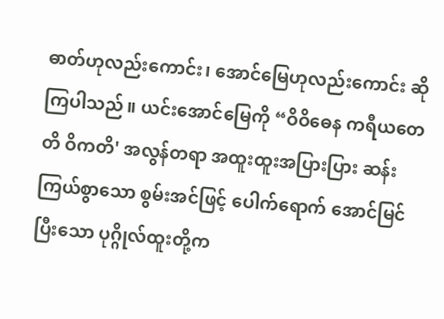ဓာတ်ဟုလည်းကောင်း၊ အောင်မြေဟုလည်းကောင်း ဆိုကြပါသည်။ ယင်းအောင်မြေကို “ဝိဝိဓေန ကရီယတေတိ ဝိကတိ' အလွန်တရာ အထူးထူးအပြားပြား ဆန်းကြယ်စွာသော စွမ်းအင်ဖြင့် ပေါက်ရောက် အောင်မြင်ပြီးသော ပုဂ္ဂိုလ်ထူးတို့က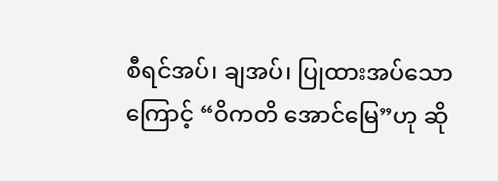စီရင်အပ်၊ ချအပ်၊ ပြုထားအပ်သောကြောင့် “ဝိကတိ အောင်မြေ”ဟု ဆို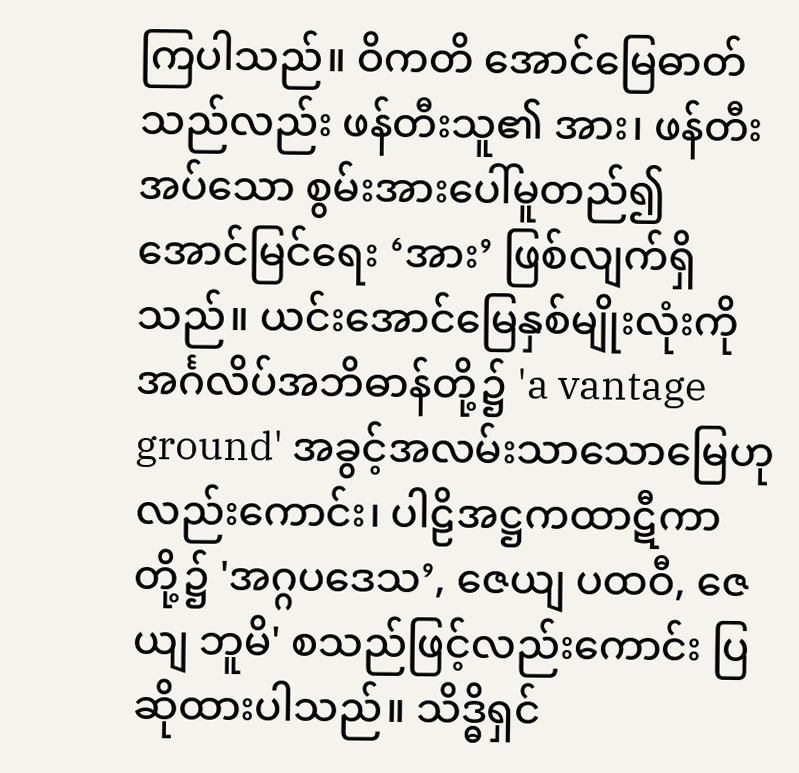ကြပါသည်။ ဝိကတိ အောင်မြေဓာတ်သည်လည်း ဖန်တီးသူ၏ အား၊ ဖန်တီးအပ်သော စွမ်းအားပေါ်မူတည်၍ အောင်မြင်ရေး ‘အား’ ဖြစ်လျက်ရှိသည်။ ယင်းအောင်မြေနှစ်မျိုးလုံးကို အင်္ဂလိပ်အဘိဓာန်တို့၌ 'a vantage ground' အခွင့်အလမ်းသာသောမြေဟု လည်းကောင်း၊ ပါဠိအဋ္ဌကထာဋီကာတို့၌ 'အဂ္ဂပဒေသ’, ဇေယျ ပထဝီ, ဇေယျ ဘူမိ' စသည်ဖြင့်လည်းကောင်း ပြဆိုထားပါသည်။ သိဒ္ဓိရှင်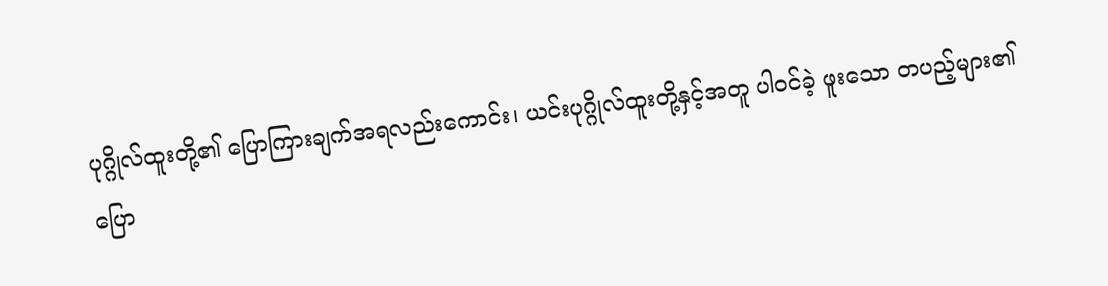ပုဂ္ဂိုလ်ထူးတို့၏ ပြောကြားချက်အရလည်းကောင်း၊ ယင်းပုဂ္ဂိုလ်ထူးတို့နှင့်အတူ ပါဝင်ခဲ့ ဖူးသော တပည့်များ၏ ပြော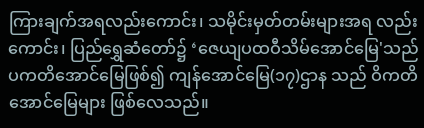ကြားချက်အရလည်းကောင်း၊ သမိုင်းမှတ်တမ်းများအရ လည်းကောင်း၊ ပြည်ရွှေဆံတော်၌ ‘ဇေယျပထဝီသိမ်အောင်မြေ'သည် ပကတိအောင်မြေဖြစ်၍ ကျန်အောင်မြေ(၁၇)ဌာန သည် ဝိကတိအောင်မြေများ ဖြစ်လေသည်။